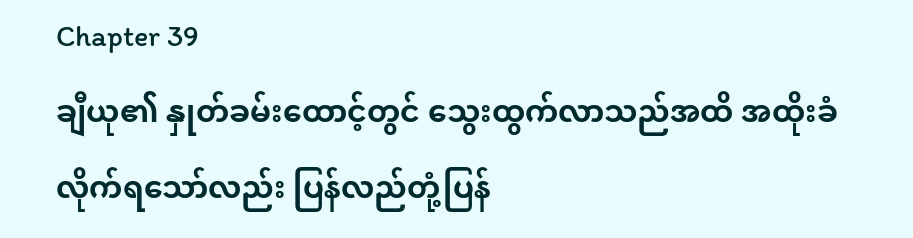Chapter 39
ချီယု၏ နှုတ်ခမ်းထောင့်တွင် သွေးထွက်လာသည်အထိ အထိုးခံလိုက်ရသော်လည်း ပြန်လည်တုံ့ပြန်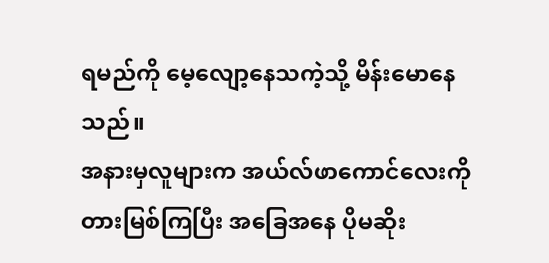ရမည်ကို မေ့လျော့နေသကဲ့သို့ မိန်းမောနေသည်။
အနားမှလူများက အယ်လ်ဖာကောင်လေးကို တားမြစ်ကြပြီး အခြေအနေ ပိုမဆိုး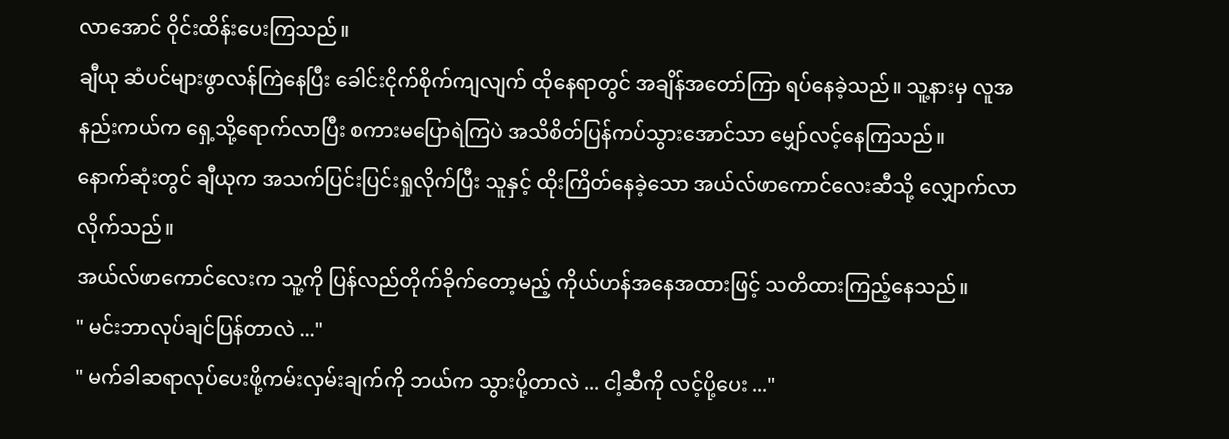လာအောင် ဝိုင်းထိန်းပေးကြသည်။
ချီယု ဆံပင်များဖွာလန်ကြဲနေပြီး ခေါင်းငိုက်စိုက်ကျလျက် ထိုနေရာတွင် အချိန်အတော်ကြာ ရပ်နေခဲ့သည်။ သူ့နားမှ လူအနည်းကယ်က ရှေ့သို့ရောက်လာပြီး စကားမပြောရဲကြပဲ အသိစိတ်ပြန်ကပ်သွားအောင်သာ မျှော်လင့်နေကြသည်။
နောက်ဆုံးတွင် ချီယုက အသက်ပြင်းပြင်းရှုလိုက်ပြီး သူနှင့် ထိုးကြိတ်နေခဲ့သော အယ်လ်ဖာကောင်လေးဆီသို့ လျှောက်လာလိုက်သည်။
အယ်လ်ဖာကောင်လေးက သူ့ကို ပြန်လည်တိုက်ခိုက်တော့မည့် ကိုယ်ဟန်အနေအထားဖြင့် သတိထားကြည့်နေသည်။
" မင်းဘာလုပ်ချင်ပြန်တာလဲ ..."
" မက်ခါဆရာလုပ်ပေးဖို့ကမ်းလှမ်းချက်ကို ဘယ်က သွားပို့တာလဲ ... ငါ့ဆီကို လင့်ပို့ပေး ..."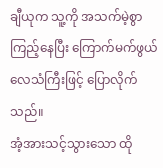ချီယုက သူ့ကို အသက်မဲ့စွာကြည့်နေပြီး ကြောက်မက်ဖွယ်လေသံကြီးဖြင့် ပြောလိုက်သည်။
အံ့အားသင့်သွားသော ထို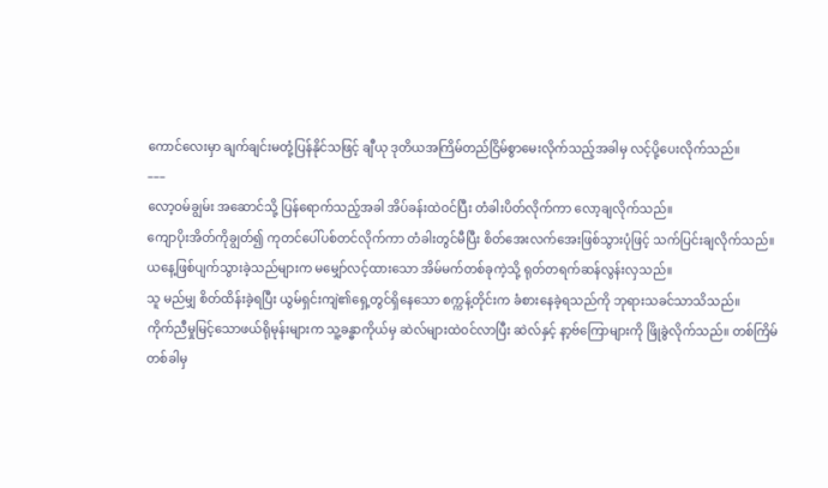ကောင်လေးမှာ ချက်ချင်းမတုံ့ပြန်နိုင်သဖြင့် ချီယု ဒုတိယအကြိမ်တည်ငြိမ်စွာမေးလိုက်သည့်အခါမှ လင့်ပို့ပေးလိုက်သည်။
–––
လော့ဝမ်ချွမ်း အဆောင်သို့ ပြန်ရောက်သည့်အခါ အိပ်ခန်းထဲဝင်ပြီး တံခါးပိတ်လိုက်ကာ လော့ချလိုက်သည်။
ကျောပိုးအိတ်ကိုချွတ်၍ ကုတင်ပေါ်ပစ်တင်လိုက်ကာ တံခါးတွင်မီပြီး စိတ်အေးလက်အေးဖြစ်သွားပုံဖြင့် သက်ပြင်းချလိုက်သည်။
ယနေ့ဖြစ်ပျက်သွားခဲ့သည်များက မမျှော်လင့်ထားသော အိမ်မက်တစ်ခုကဲ့သို့ ရုတ်တရက်ဆန်လွန်းလှသည်။
သူ မည်မျှ စိတ်ထိန်းခဲ့ရပြီး ယွမ်ရှင်းကျဲ၏ရှေ့တွင်ရှိနေသော စက္ကန့်တိုင်းက ခံစားနေခဲ့ရသည်ကို ဘုရားသခင်သာသိသည်။
ကိုက်ညီမှုမြင့်သောဖယ်ရိုမုန်းများက သူ့ခန္ဓာကိုယ်မှ ဆဲလ်များထဲဝင်လာပြီး ဆဲလ်နှင့် နာ့ဗ်ကြောများကို ဖြိုခွဲလိုက်သည်။ တစ်ကြိမ်တစ်ခါမှ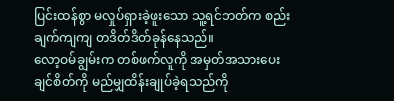ပြင်းထန်စွာ မလှုပ်ရှားခဲ့ဖူးသော သူ့ရင်ဘတ်က စည်းချက်ကျကျ တဒိတ်ဒိတ်ခုန်နေသည်။
လော့ဝမ်ချွမ်းက တစ်ဖက်လူကို အမှတ်အသားပေးချင်စိတ်ကို မည်မျှထိန်းချုပ်ခဲ့ရသည်ကို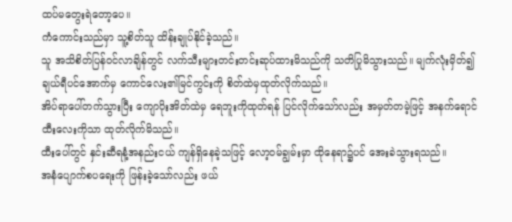ထပ်မတွေးရဲတော့ပေ။
ကံကောင်းသည်မှာ သူ့စိတ်သူ ထိန်းချုပ်နိုင်ခဲ့သည်။
သူ အသိစိတ်ပြန်ဝင်လာချိန်တွင် လက်သီးများတင်းတင်းဆုပ်ထားမိသည်ကို သတိပြုမိသွားသည်။ မျက်လုံးမှိတ်၍ ချယ်ရီပင်အောက်မှ ကောင်လေး၏မြင်ကွင်းကို စိတ်ထဲမှထုတ်လိုက်သည်။
အိပ်ရာပေါ်တက်သွားပြီး ကျောပိုးအိတ်ထဲမှ ရေဘူးကိုထုတ်ရန် ပြင်လိုက်သော်လည်း အမှတ်တမဲ့ဖြင့် အနက်ရောင်ထီးလေးကိုသာ ထုတ်လိုက်မိသည်။
ထီးပေါ်တွင် နှင်းဆီရနံ့အနည်းငယ် ကျန်ရှိနေခဲ့သဖြင့် လော့ဝမ်ချွမ်းမှာ ထိုနေရာ၌ပင် အေးခဲသွားရသည်။
အနံပျောက်စပရေးကို ဖြန်းခဲ့သော်လည်း ဖယ်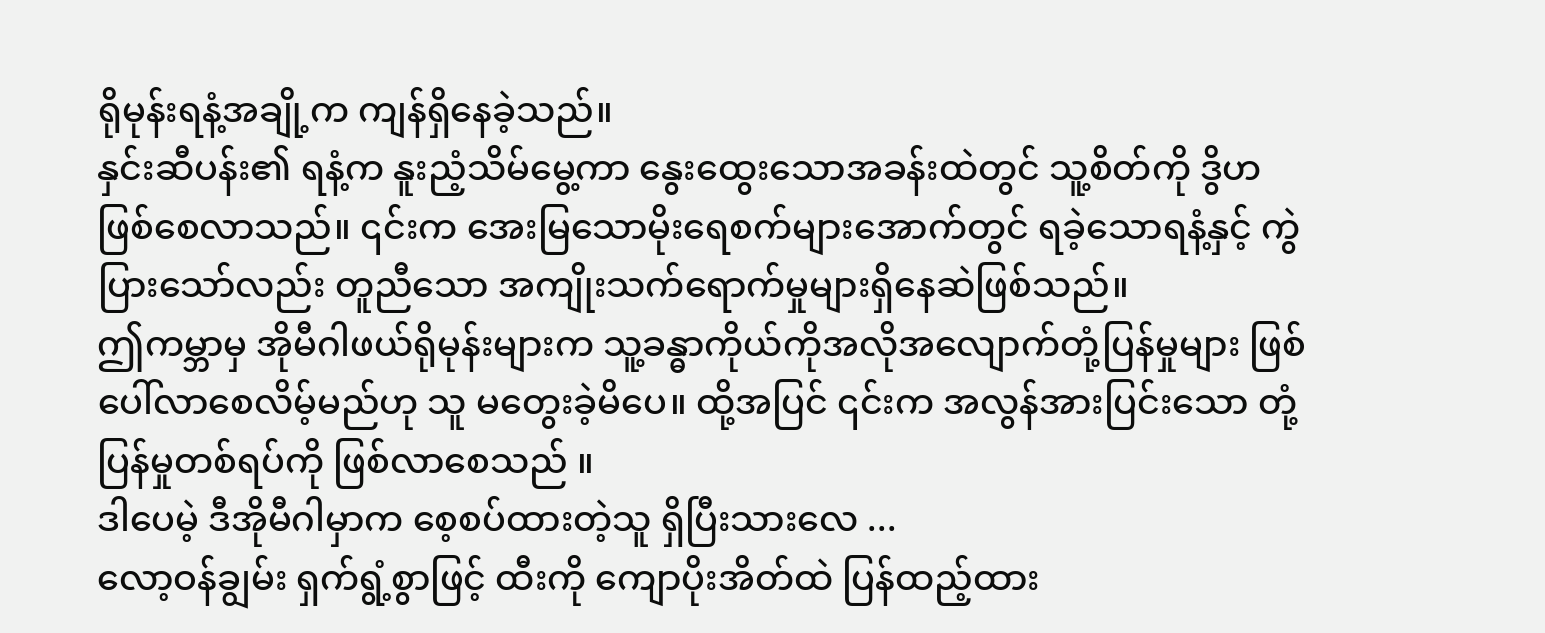ရိုမုန်းရနံ့အချို့က ကျန်ရှိနေခဲ့သည်။
နှင်းဆီပန်း၏ ရနံ့က နူးညံ့သိမ်မွေ့ကာ နွေးထွေးသောအခန်းထဲတွင် သူ့စိတ်ကို ဒွိဟဖြစ်စေလာသည်။ ၎င်းက အေးမြသောမိုးရေစက်များအောက်တွင် ရခဲ့သောရနံ့နှင့် ကွဲပြားသော်လည်း တူညီသော အကျိုးသက်ရောက်မှုများရှိနေဆဲဖြစ်သည်။
ဤကမ္ဘာမှ အိုမီဂါဖယ်ရိုမုန်းများက သူ့ခန္ဓာကိုယ်ကိုအလိုအလျောက်တုံ့ပြန်မှုများ ဖြစ်ပေါ်လာစေလိမ့်မည်ဟု သူ မတွေးခဲ့မိပေ။ ထို့အပြင် ၎င်းက အလွန်အားပြင်းသော တုံ့ပြန်မှုတစ်ရပ်ကို ဖြစ်လာစေသည် ။
ဒါပေမဲ့ ဒီအိုမီဂါမှာက စေ့စပ်ထားတဲ့သူ ရှိပြီးသားလေ ...
လော့ဝန်ချွမ်း ရှက်ရွံ့စွာဖြင့် ထီးကို ကျောပိုးအိတ်ထဲ ပြန်ထည့်ထား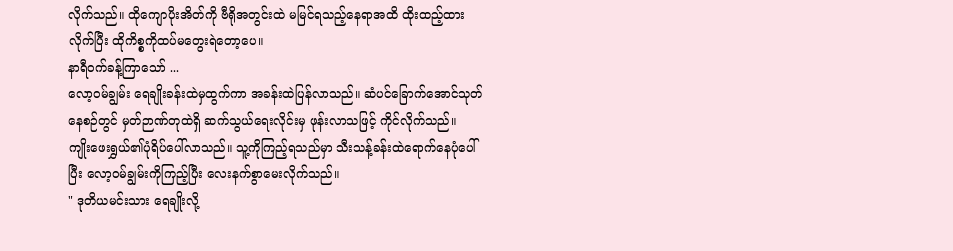လိုက်သည်။ ထိုကျောပိုးအိတ်ကို ဗီရိုအတွင်းထဲ မမြင်ရသည့်နေရာအထိ ထိုးထည့်ထားလိုက်ပြီး ထိုကိစ္စကိုထပ်မတွေးရဲတော့ပေ။
နာရီဝက်ခန့်ကြာသော် ...
လော့ဝမ်ချွမ်း ရေချိုးခန်းထဲမှထွက်ကာ အခန်းထဲပြန်လာသည်။ ဆံပင်ခြောက်အောင်သုတ်နေစဉ်တွင် မှတ်ဉာဏ်တုထဲရှိ ဆက်သွယ်ရေးလိုင်းမှ ဖုန်းလာသဖြင့် ကိုင်လိုက်သည်။
ကျိုးဖေးရွှယ်၏ပုံရိပ်ပေါ်လာသည်။ သူ့ကိုကြည့်ရသည်မှာ သီးသန့်ခန်းထဲရောက်နေပုံပေါ်ပြီး လော့ဝမ်ချွမ်းကိုကြည့်ပြီး လေးနက်စွာမေးလိုက်သည်။
" ဒုတိယမင်းသား ရေချိုးလို့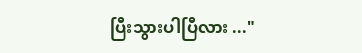ပြီးသွားပါပြီလား ..."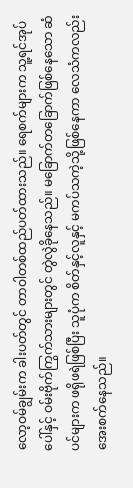လော့ဝမ်ချွမ်းက ခါးပတ်တွင် တာဝါတစ်ထည်ပတ်ထားသည်။ ရေစက်များက သူ့ရင်အုပ်ပေါ်နှင့် ဝမ်းဗိုက်ကြွက်သားများတွင် တွဲလွဲခိုနေသည်။ မခြောက်တခြောက်ဖြစ်နေသော ဆံပင်များက ဖရိုဖရဲဖြစ်ပြီး သူပုံက စိတ်နှင့်လူနှင့် မကပ်သကဲ့သို့ဖြစ်နေကာ လေသံကလည်း အေးစက်နေသည်။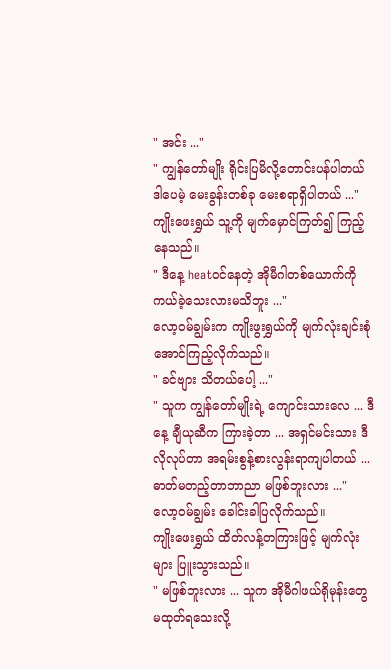" အင်း ..."
" ကျွန်တော်မျိုး ရိုင်းပြမိလို့တောင်းပန်ပါတယ် ဒါပေမဲ့ မေးခွန်းတစ်ခု မေးစရာရှိပါတယ် ..."
ကျိုးဖေးရွှယ် သူ့ကို မျက်မှောင်ကြတ်၍ ကြည့်နေသည်။
" ဒီနေ့ heatဝင်နေတဲ့ အိုမီဂါတစ်ယောက်ကို ကယ်ခဲ့သေးလားမသိဘူး ..."
လော့ဝမ်ချွမ်းက ကျိုးဖွးရွှယ်ကို မျက်လုံးချင်းစုံအောင်ကြည့်လိုက်သည်။
" ခင်ဗျား သိတယ်ပေါ့ ..."
" သူက ကျွန်တော်မျိုးရဲ့ ကျောင်းသားလေ ... ဒီနေ့ ချီယုဆီက ကြားခဲ့တာ ... အရှင်မင်းသား ဒီလိုလုပ်တာ အရမ်းစွန့်စားလွန်းရာကျပါတယ် ... ဓာတ်မတည့်တာဘာညာ မဖြစ်ဘူးလား ..."
လော့ဝမ်ချွမ်း ခေါင်းခါပြလိုက်သည်။
ကျိုးဖေးရွှယ် ထိတ်လန့်တကြားဖြင့် မျက်လုံးများ ပြူးသွားသည်။
" မဖြစ်ဘူးလား ... သူက အိုမီဂါဖယ်ရိုမုန်းတွေ မထုတ်ရသေးလို့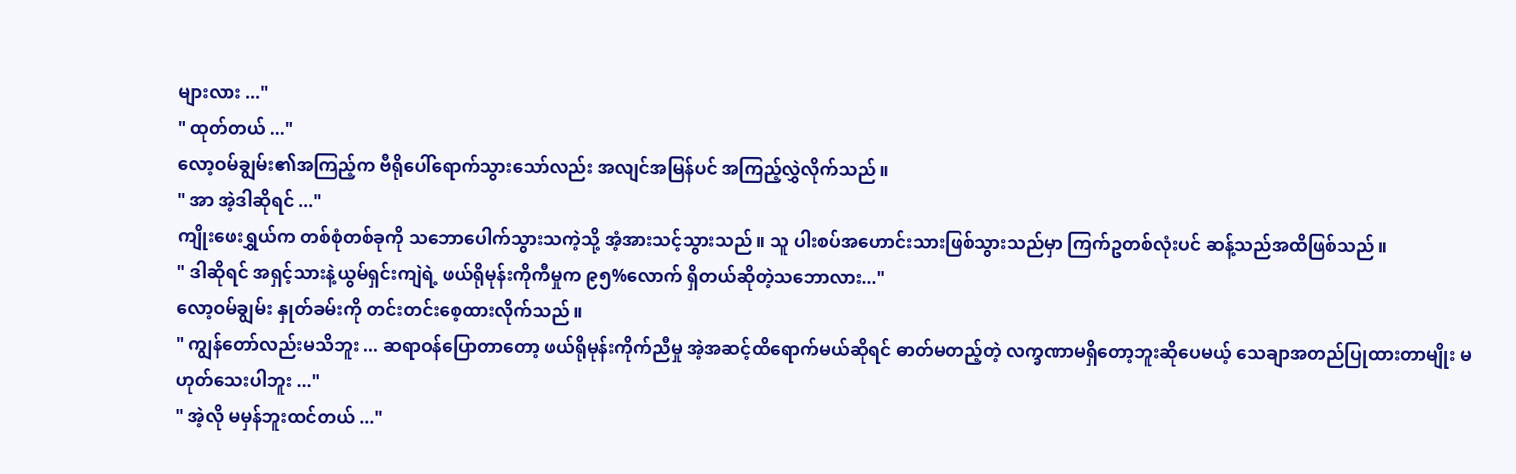များလား ..."
" ထုတ်တယ် ..."
လော့ဝမ်ချွမ်း၏အကြည့်က ဗီရိုပေါ်ရောက်သွားသော်လည်း အလျင်အမြန်ပင် အကြည့်လွှဲလိုက်သည်။
" အာ အဲ့ဒါဆိုရင် ..."
ကျိုးဖေးရွှယ်က တစ်စုံတစ်ခုကို သဘောပေါက်သွားသကဲ့သို့ အံ့အားသင့်သွားသည်။ သူ ပါးစပ်အဟောင်းသားဖြစ်သွားသည်မှာ ကြက်ဥတစ်လုံးပင် ဆန့်သည်အထိဖြစ်သည်။
" ဒါဆိုရင် အရှင့်သားနဲ့ယွမ်ရှင်းကျဲရဲ့ ဖယ်ရိုမုန်းကိုကီမှုက ၉၅%လောက် ရှိတယ်ဆိုတဲ့သဘောလား..."
လော့ဝမ်ချွမ်း နှုတ်ခမ်းကို တင်းတင်းစေ့ထားလိုက်သည်။
" ကျွန်တော်လည်းမသိဘူး ... ဆရာဝန်ပြောတာတော့ ဖယ်ရိုမုန်းကိုက်ညီမှု အဲ့အဆင့်ထိရောက်မယ်ဆိုရင် ဓာတ်မတည့်တဲ့ လက္ခဏာမရှိတော့ဘူးဆိုပေမယ့် သေချာအတည်ပြုထားတာမျိုး မဟုတ်သေးပါဘူး ..."
" အဲ့လို မမှန်ဘူးထင်တယ် ..."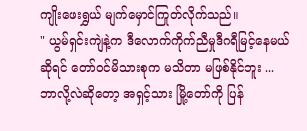ကျိုးဖေးရွှယ် မျက်မှောင်ကြုတ်လိုက်သည်။
" ယွမ်ရှင်းကျဲနဲ့က ဒီလောက်ကိုက်ညီမှုဒီဂရီမြင့်နေမယ်ဆိုရင် တော်ဝင်မိသားစုက မသိတာ မဖြစ်နိုင်ဘူး ... ဘာလို့လဲဆိုတော့ အရှင့်သား မြို့တော်ကို ပြန်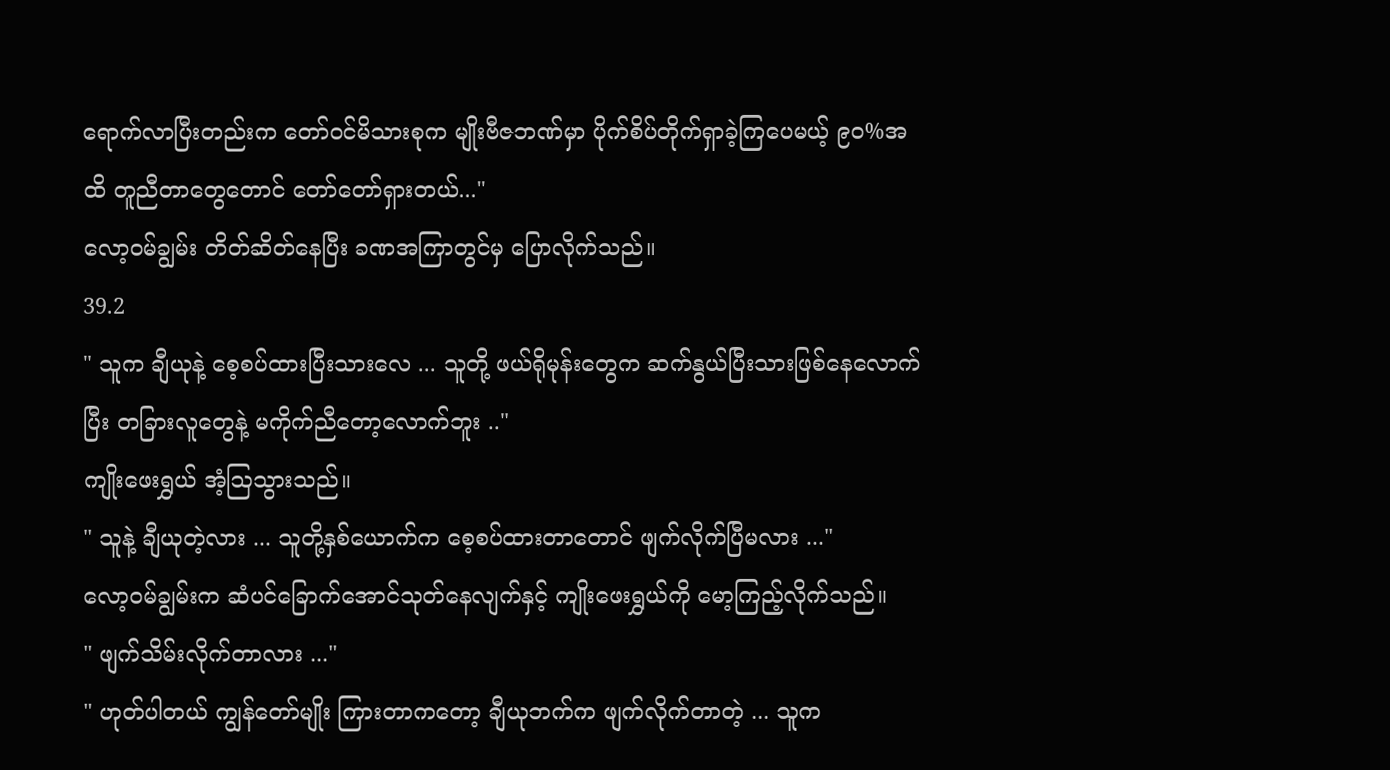ရောက်လာပြီးတည်းက တော်ဝင်မိသားစုက မျိုးဗီဇဘဏ်မှာ ပိုက်စိပ်တိုက်ရှာခဲ့ကြပေမယ့် ၉၀%အထိ တူညီတာတွေတောင် တော်တော်ရှားတယ်..."
လော့ဝမ်ချွမ်း တိတ်ဆိတ်နေပြီး ခဏအကြာတွင်မှ ပြောလိုက်သည်။
39.2
" သူက ချီယုနဲ့ စေ့စပ်ထားပြီးသားလေ ... သူတို့ ဖယ်ရိုမုန်းတွေက ဆက်နွယ်ပြီးသားဖြစ်နေလောက်ပြီး တခြားလူတွေနဲ့ မကိုက်ညီတော့လောက်ဘူး .."
ကျိုးဖေးရွှယ် အံ့ဩသွားသည်။
" သူနဲ့ ချီယုတဲ့လား ... သူတို့နှစ်ယောက်က စေ့စပ်ထားတာတောင် ဖျက်လိုက်ပြီမလား ..."
လော့ဝမ်ချွမ်းက ဆံပင်ခြောက်အောင်သုတ်နေလျက်နှင့် ကျိုးဖေးရွှယ်ကို မော့ကြည့်လိုက်သည်။
" ဖျက်သိမ်းလိုက်တာလား ..."
" ဟုတ်ပါတယ် ကျွန်တော်မျိုး ကြားတာကတော့ ချီယုဘက်က ဖျက်လိုက်တာတဲ့ ... သူက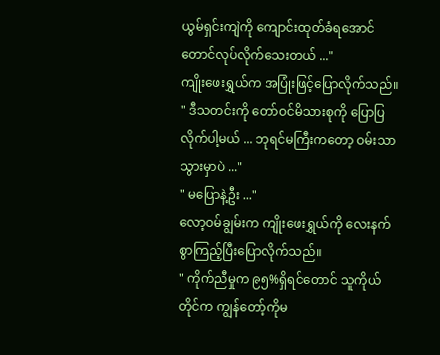ယွမ်ရှင်းကျဲကို ကျောင်းထုတ်ခံရအောင်တောင်လုပ်လိုက်သေးတယ် ..."
ကျိုးဖေးရွှယ်က အပြုံးဖြင့်ပြောလိုက်သည်။
" ဒီသတင်းကို တော်ဝင်မိသားစုကို ပြောပြလိုက်ပါ့မယ် ... ဘုရင်မကြီးကတော့ ဝမ်းသာသွားမှာပဲ ..."
" မပြောနဲ့ဦး ..."
လော့ဝမ်ချွမ်းက ကျိုးဖေးရွှယ်ကို လေးနက်စွာကြည့်ပြီးပြောလိုက်သည်။
" ကိုက်ညီမှုက ၉၅%ရှိရင်တောင် သူကိုယ်တိုင်က ကျွန်တော့်ကိုမ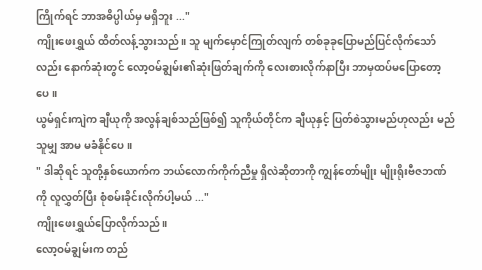ကြိုက်ရင် ဘာအဓိပ္ပါယ်မှ မရှိဘူး ..."
ကျိုးဖေးရွှယ် ထိတ်လန့်သွားသည်။ သူ မျက်မှောင်ကြုတ်လျက် တစ်ခုခုပြောမည်ပြင်လိုက်သော်လည်း နောက်ဆုံးတွင် လော့ဝမ်ချွမ်း၏ဆုံးဖြတ်ချက်ကို လေးစားလိုက်နာပြီး ဘာမှထပ်မပြောတော့ပေ။
ယွမ်ရှင်းကျဲက ချီယုကို အလွန်ချစ်သည်ဖြစ်၍ သူကိုယ်တိုင်က ချီယုနှင့် ပြတ်စဲသွားမည်ဟုလည်း မည်သူမျှ အာမ မခံနိုင်ပေ။
" ဒါဆိုရင် သူတို့နှစ်ယောက်က ဘယ်လောက်ကိုက်ညီမှု ရှိလဲဆိုတာကို ကျွန်တော်မျိုး မျိုးရိုးဗီဇဘဏ်ကို လူလွှတ်ပြီး စုံစမ်းခိုင်းလိုက်ပါ့မယ် ..."
ကျိုးဖေးရွှယ်ပြောလိုက်သည်။
လော့ဝမ်ချွမ်းက တည်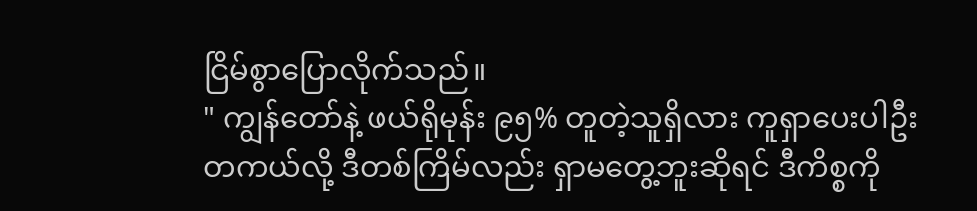ငြိမ်စွာပြောလိုက်သည်။
" ကျွန်တော်နဲ့ ဖယ်ရိုမုန်း ၉၅% တူတဲ့သူရှိလား ကူရှာပေးပါဦး တကယ်လို့ ဒီတစ်ကြိမ်လည်း ရှာမတွေ့ဘူးဆိုရင် ဒီကိစ္စကို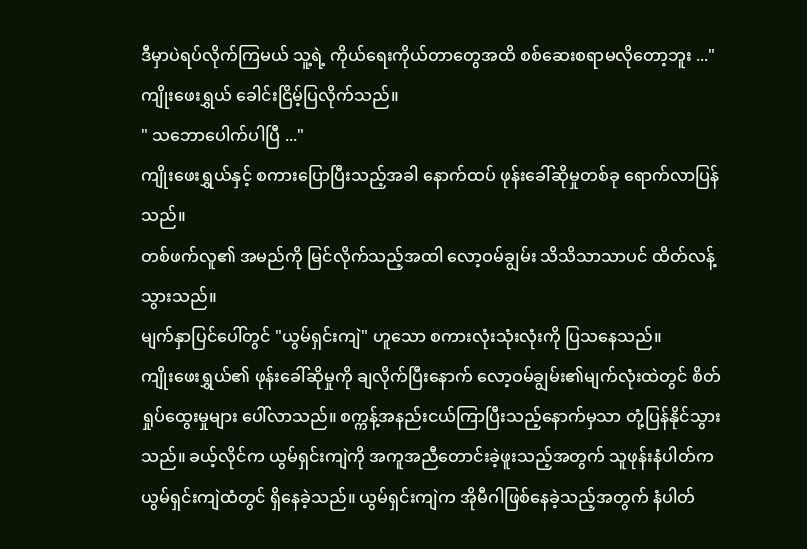ဒီမှာပဲရပ်လိုက်ကြမယ် သူ့ရဲ့ ကိုယ်ရေးကိုယ်တာတွေအထိ စစ်ဆေးစရာမလိုတော့ဘူး ..."
ကျိုးဖေးရွှယ် ခေါင်းငြိမ့်ပြလိုက်သည်။
" သဘောပေါက်ပါပြီ ..."
ကျိုးဖေးရွှယ်နှင့် စကားပြောပြီးသည့်အခါ နောက်ထပ် ဖုန်းခေါ်ဆိုမှုတစ်ခု ရောက်လာပြန်သည်။
တစ်ဖက်လူ၏ အမည်ကို မြင်လိုက်သည့်အထါ လော့ဝမ်ချွမ်း သိသိသာသာပင် ထိတ်လန့်သွားသည်။
မျက်နှာပြင်ပေါ်တွင် "ယွမ်ရှင်းကျဲ" ဟူသော စကားလုံးသုံးလုံးကို ပြသနေသည်။
ကျိုးဖေးရွှယ်၏ ဖုန်းခေါ်ဆိုမှုကို ချလိုက်ပြီးနောက် လော့ဝမ်ချွမ်း၏မျက်လုံးထဲတွင် စိတ်ရှုပ်ထွေးမှုများ ပေါ်လာသည်။ စက္ကန့်အနည်းငယ်ကြာပြီးသည့်နောက်မှသာ တုံ့ပြန်နိုင်သွားသည်။ ခယ့်လိုင်က ယွမ်ရှင်းကျဲကို အကူအညီတောင်းခဲ့ဖူးသည့်အတွက် သူဖုန်းနံပါတ်က ယွမ်ရှင်းကျဲထံတွင် ရှိနေခဲ့သည်။ ယွမ်ရှင်းကျဲက အိုမီဂါဖြစ်နေခဲ့သည့်အတွက် နံပါတ်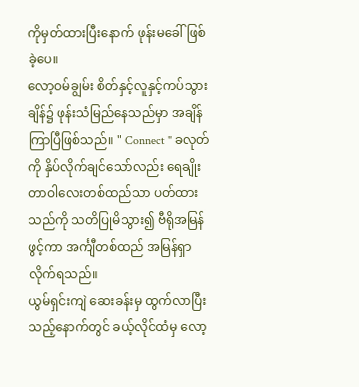ကိုမှတ်ထားပြီးနောက် ဖုန်းမခေါ်ဖြစ်ခဲ့ပေ။
လော့ဝမ်ချွမ်း စိတ်နှင့်လူနှင့်ကပ်သွားချိန်၌ ဖုန်းသံမြည်နေသည်မှာ အချိန်ကြာပြီဖြစ်သည်။ " Connect " ခလုတ်ကို နှိပ်လိုက်ချင်သော်လည်း ရေချိုးတာဝါလေးတစ်ထည်သာ ပတ်ထားသည်ကို သတိပြုမိသွား၍ ဗီရိုအမြန်ဖွင့်ကာ အင်္ကျီတစ်ထည် အမြန်ရှာလိုက်ရသည်။
ယွမ်ရှင်းကျဲ ဆေးခန်းမှ ထွက်လာပြီးသည့်နောက်တွင် ခယ့်လိုင်ထံမှ လော့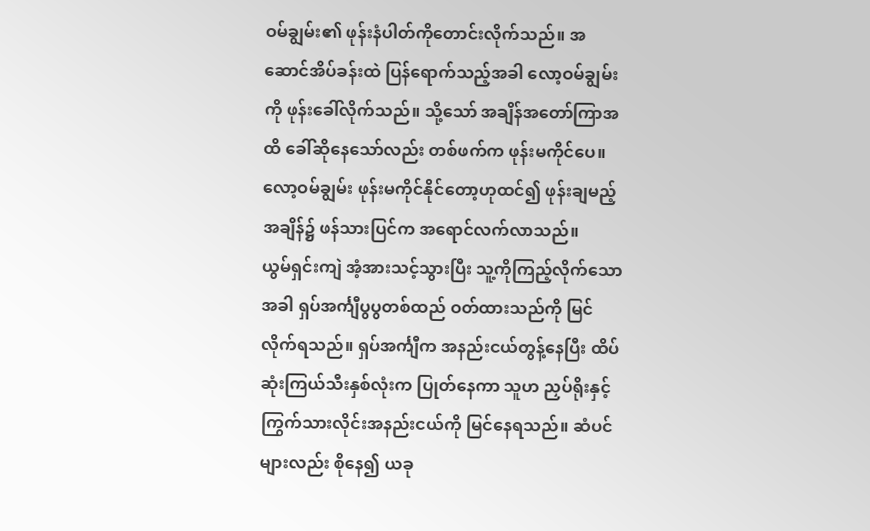ဝမ်ချွမ်း၏ ဖုန်းနံပါတ်ကိုတောင်းလိုက်သည်။ အဆောင်အိပ်ခန်းထဲ ပြန်ရောက်သည့်အခါ လော့ဝမ်ချွမ်းကို ဖုန်းခေါ်လိုက်သည်။ သို့သော် အချိန်အတော်ကြာအထိ ခေါ်ဆိုနေသော်လည်း တစ်ဖက်က ဖုန်းမကိုင်ပေ။
လော့ဝမ်ချွမ်း ဖုန်းမကိုင်နိုင်တော့ဟုထင်၍ ဖုန်းချမည့်အချိန်၌ ဖန်သားပြင်က အရောင်လက်လာသည်။
ယွမ်ရှင်းကျဲ အံ့အားသင့်သွားပြီး သူ့ကိုကြည့်လိုက်သောအခါ ရှပ်အင်္ကျီပွပွတစ်ထည် ဝတ်ထားသည်ကို မြင်လိုက်ရသည်။ ရှပ်အင်္ကျီက အနည်းငယ်တွန့်နေပြီး ထိပ်ဆုံးကြယ်သီးနှစ်လုံးက ပြုတ်နေကာ သူဟ ညှပ်ရိုးနှင့် ကြွက်သားလိုင်းအနည်းငယ်ကို မြင်နေရသည်။ ဆံပင်များလည်း စိုနေ၍ ယခု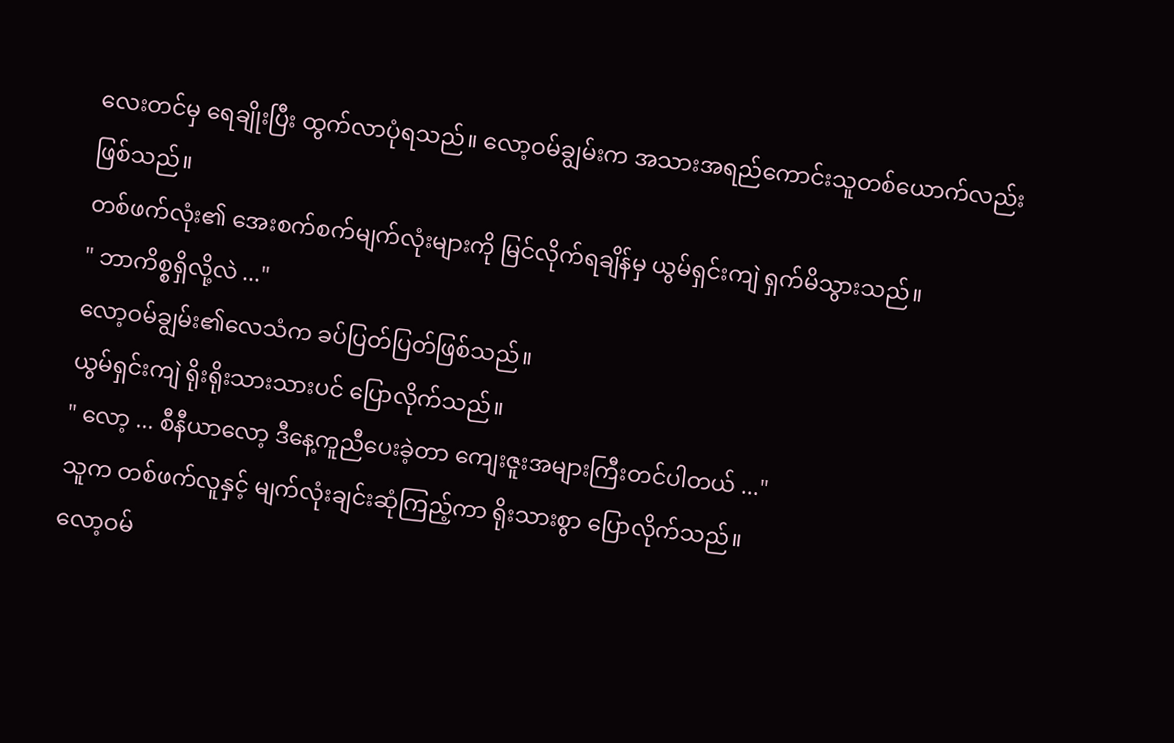လေးတင်မှ ရေချိုးပြီး ထွက်လာပုံရသည်။ လော့ဝမ်ချွမ်းက အသားအရည်ကောင်းသူတစ်ယောက်လည်း ဖြစ်သည်။
တစ်ဖက်လုံး၏ အေးစက်စက်မျက်လုံးများကို မြင်လိုက်ရချိန်မှ ယွမ်ရှင်းကျဲ ရှက်မိသွားသည်။
" ဘာကိစ္စရှိလို့လဲ ..."
လော့ဝမ်ချွမ်း၏လေသံက ခပ်ပြတ်ပြတ်ဖြစ်သည်။
ယွမ်ရှင်းကျဲ ရိုးရိုးသားသားပင် ပြောလိုက်သည်။
" လော့ ... စီနီယာလော့ ဒီနေ့ကူညီပေးခဲ့တာ ကျေးဇူးအများကြီးတင်ပါတယ် ..."
သူက တစ်ဖက်လူနှင့် မျက်လုံးချင်းဆုံကြည့်ကာ ရိုးသားစွာ ပြောလိုက်သည်။
လော့ဝမ်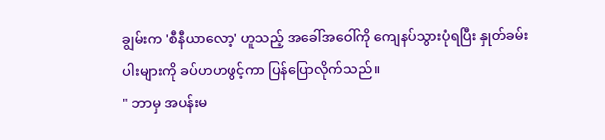ချွမ်းက 'စီနီယာလော့' ဟူသည့် အခေါ်အဝေါ်ကို ကျေနပ်သွားပုံရပြီး နှုတ်ခမ်းပါးများကို ခပ်ဟဟဖွင့်ကာ ပြန်ပြောလိုက်သည်။
" ဘာမှ အပန်းမ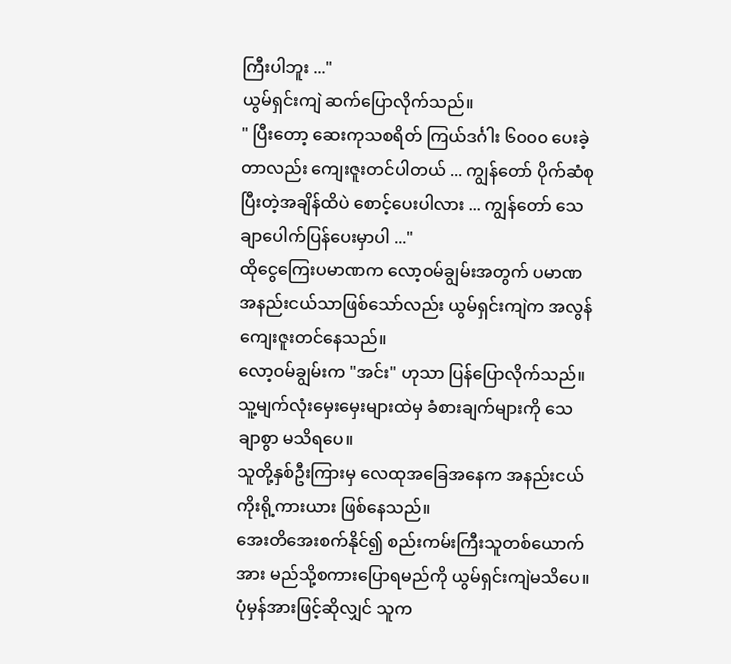ကြီးပါဘူး ..."
ယွမ်ရှင်းကျဲ ဆက်ပြောလိုက်သည်။
" ပြီးတော့ ဆေးကုသစရိတ် ကြယ်ဒင်္ဂါး ၆၀၀၀ ပေးခဲ့တာလည်း ကျေးဇူးတင်ပါတယ် ... ကျွန်တော် ပိုက်ဆံစုပြီးတဲ့အချိန်ထိပဲ စောင့်ပေးပါလား ... ကျွန်တော် သေချာပေါက်ပြန်ပေးမှာပါ ..."
ထိုငွေကြေးပမာဏက လော့ဝမ်ချွမ်းအတွက် ပမာဏအနည်းငယ်သာဖြစ်သော်လည်း ယွမ်ရှင်းကျဲက အလွန်ကျေးဇူးတင်နေသည်။
လော့ဝမ်ချွမ်းက "အင်း" ဟုသာ ပြန်ပြောလိုက်သည်။ သူ့မျက်လုံးမှေးမှေးများထဲမှ ခံစားချက်များကို သေချာစွာ မသိရပေ။
သူတို့နှစ်ဦးကြားမှ လေထုအခြေအနေက အနည်းငယ် ကိုးရို့ကားယား ဖြစ်နေသည်။
အေးတိအေးစက်နိုင်၍ စည်းကမ်းကြီးသူတစ်ယောက်အား မည်သို့စကားပြောရမည်ကို ယွမ်ရှင်းကျဲမသိပေ။ ပုံမှန်အားဖြင့်ဆိုလျှင် သူက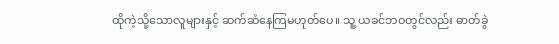ထိုကဲ့သို့သောလူများနှင့် ဆက်ဆံနေကြမဟုတ်ပေ။ သူ့ ယခင်ဘဝတွင်လည်း ဓာတ်ခွဲ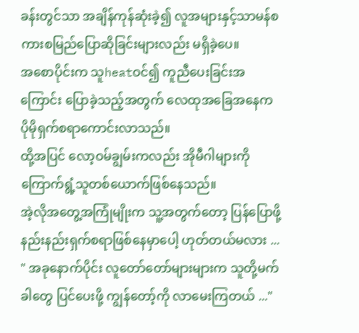ခန်းတွင်သာ အချိန်ကုန်ဆုံးခဲ့၍ လူအများနှင့်သာမန်စကားစမြည်ပြောဆိုခြင်းများလည်း မရှိခဲ့ပေ။
အစောပိုင်းက သူheatဝင်၍ ကူညီပေးခြင်းအကြောင်း ပြောခဲ့သည့်အတွက် လေထုအခြေအနေက ပိုမိုရှက်စရာကောင်းလာသည်။
ထို့အပြင် လော့ဝမ်ချွမ်းကလည်း အိုမီဂါများကို ကြောက်ရွံ့သူတစ်ယောက်ဖြစ်နေသည်။
အဲ့လိုအတွေ့အကြုံမျိုးက သူ့အတွက်တော့ ပြန်ပြောဖို့ နည်းနည်းရှက်စရာဖြစ်နေမှာပေါ့ ဟုတ်တယ်မလား ...
" အခုနောက်ပိုင်း လူတော်တော်များများက သူတို့မက်ခါတွေ ပြင်ပေးဖို့ ကျွန်တော့်ကို လာမေးကြတယ် ..."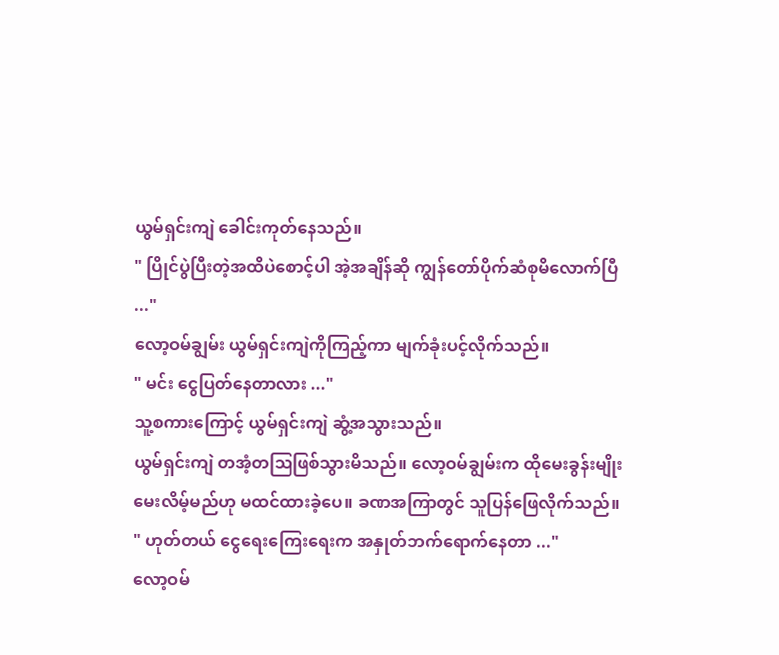ယွမ်ရှင်းကျဲ ခေါင်းကုတ်နေသည်။
" ပြိုင်ပွဲပြီးတဲ့အထိပဲစောင့်ပါ အဲ့အချိန်ဆို ကျွန်တော်ပိုက်ဆံစုမိလောက်ပြီ ..."
လော့ဝမ်ချွမ်း ယွမ်ရှင်းကျဲကိုကြည့်ကာ မျက်ခုံးပင့်လိုက်သည်။
" မင်း ငွေပြတ်နေတာလား ..."
သူ့စကားကြောင့် ယွမ်ရှင်းကျဲ ဆွံ့အသွားသည်။
ယွမ်ရှင်းကျဲ တအံ့တဩဖြစ်သွားမိသည်။ လော့ဝမ်ချွမ်းက ထိုမေးခွန်းမျိုး မေးလိမ့်မည်ဟု မထင်ထားခဲ့ပေ။ ခဏအကြာတွင် သူပြန်ဖြေလိုက်သည်။
" ဟုတ်တယ် ငွေရေးကြေးရေးက အနှုတ်ဘက်ရောက်နေတာ ..."
လော့ဝမ်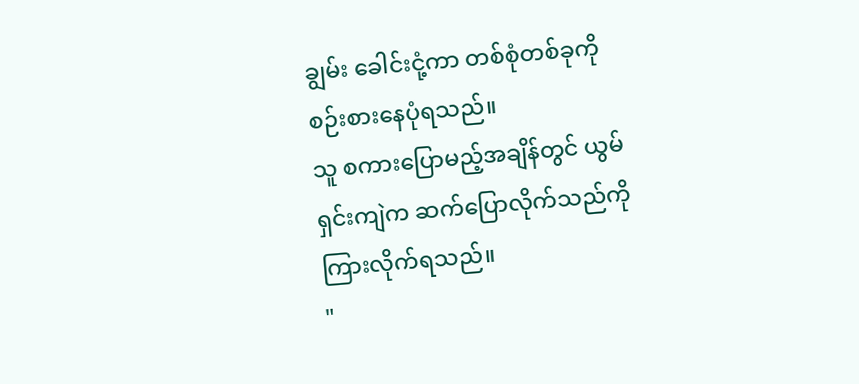ချွမ်း ခေါင်းငုံ့ကာ တစ်စုံတစ်ခုကို စဉ်းစားနေပုံရသည်။
သူ စကားပြောမည့်အချိန်တွင် ယွမ်ရှင်းကျဲက ဆက်ပြောလိုက်သည်ကို ကြားလိုက်ရသည်။
"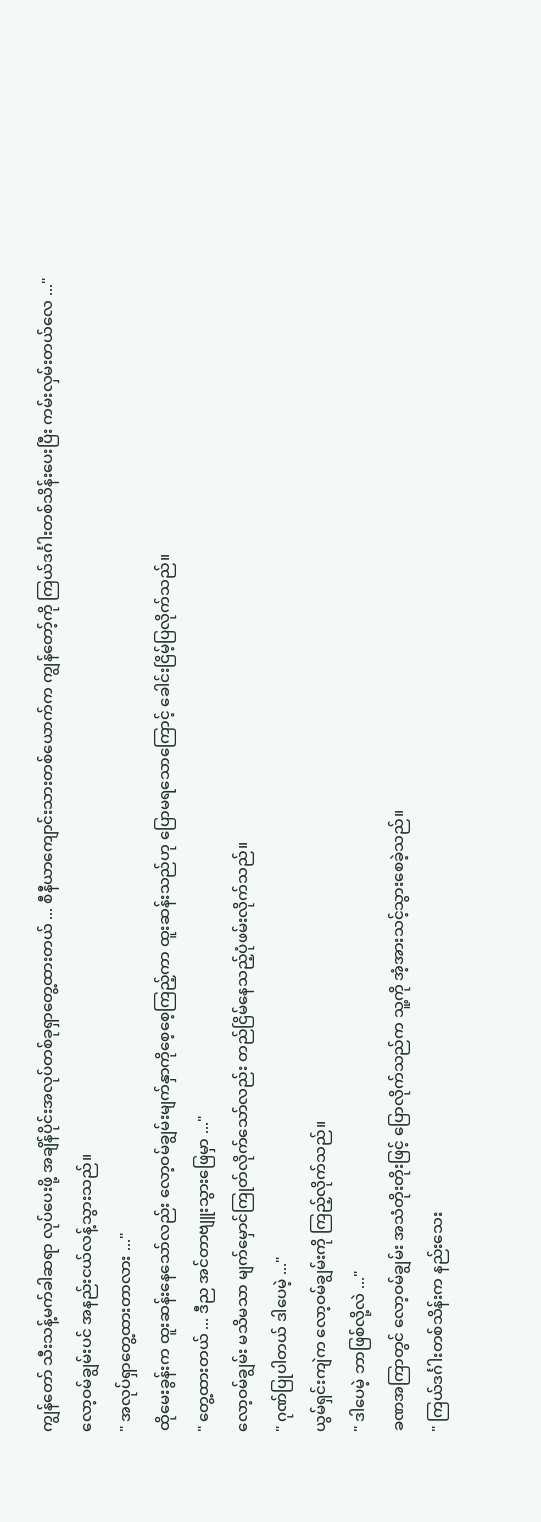ကျွန်တော် သီးသန့်မက်ခါဆရာ လုပ်ပေးဖို့ အချိန်ပိုင်းအလုပ်တစ်ခုရှာတွေ့ထားတယ် ... စီနီယာကျောင်းသားတစ်ယောက်က ကျွန်တော့်ကို ကြယ်ဒင်္ဂါးတစ်သိန်းပေးပြီး ကမ်းလှမ်းတယ်လေ ..."
လော့ဝမ်ချွမ်းပင် အနည်းငယ်လန့်သွားသည်။
" အလုပ်ရှာတွေ့ထားတာလား ..."
ထိုမေးခွန်းက ထူးဆန်းနေသော်လည်း လော့ဝမ်ချွမ်းမျက်နှာကိုစေ့စေ့ကြည့်ကာ ထူးဆန်းသည်ဟု ပြောမရသောကြောင့် ခေါင်းငြိမ့်ပြလိုက်သည်။
" တွေ့ထားတယ် ... ဒီည အင်တာဗျူးသွားဖြေမှာ ..."
လော့ဝမ်ချွမ်း မသိမသာ မျက်မှောင်ကြုတ်လိုက်သော်လည်း တည်ငြိမ်နေသည့်ပုံဖမ်းလိုက်သည်။
" ဂုဏ်ပြုပါတယ် ဒါပေမဲ့ ..."
ယွမ်ရှင်းကျဲက လော့ဝမ်ချွမ်းကို ကြည့်လိုက်သည်။
" ဒါပေမဲ့ ဘာဖြစ်လို့လဲ ..."
ခဏအကြာတွင် လော့ဝမ်ချွမ်း အသံတိုးတိုးဖြင့် ပြောလိုက်သည်က သူ့ကို အံ့အားသင့်သွားစေခဲ့သည်။
" ကြယ်ဒင်္ဂါးတစ်သိန်းက နည်းသေး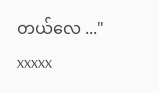တယ်လေ ..."
xxxxx